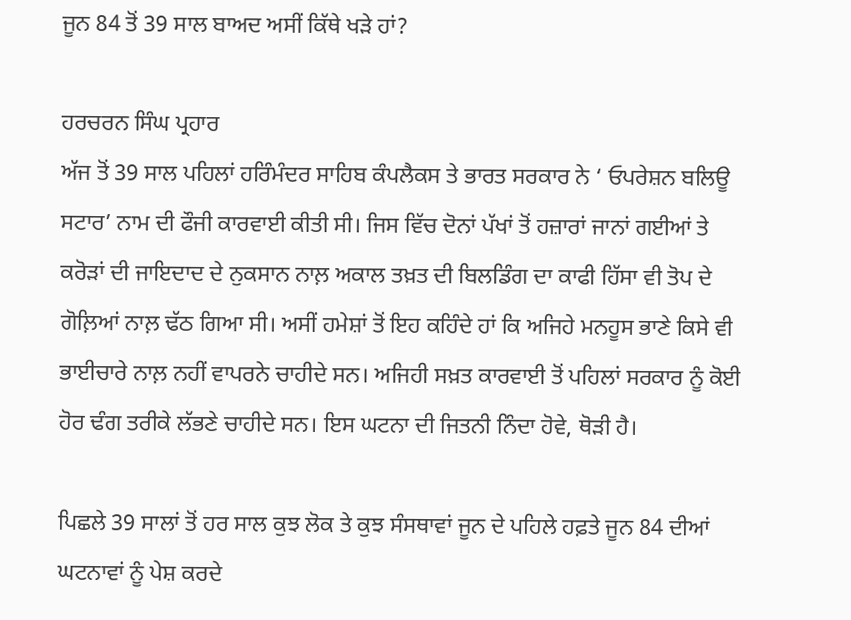ਜੂਨ 84 ਤੋਂ 39 ਸਾਲ ਬਾਅਦ ਅਸੀਂ ਕਿੱਥੇ ਖੜੇ ਹਾਂ?

ਹਰਚਰਨ ਸਿੰਘ ਪ੍ਰਹਾਰ
ਅੱਜ ਤੋਂ 39 ਸਾਲ ਪਹਿਲਾਂ ਹਰਿੰਮੰਦਰ ਸਾਹਿਬ ਕੰਪਲੈਕਸ ਤੇ ਭਾਰਤ ਸਰਕਾਰ ਨੇ ‘ ਓਪਰੇਸ਼ਨ ਬਲਿਊ ਸਟਾਰ’ ਨਾਮ ਦੀ ਫੌਜੀ ਕਾਰਵਾਈ ਕੀਤੀ ਸੀ। ਜਿਸ ਵਿੱਚ ਦੋਨਾਂ ਪੱਖਾਂ ਤੋਂ ਹਜ਼ਾਰਾਂ ਜਾਨਾਂ ਗਈਆਂ ਤੇ ਕਰੋੜਾਂ ਦੀ ਜਾਇਦਾਦ ਦੇ ਨੁਕਸਾਨ ਨਾਲ਼ ਅਕਾਲ ਤਖ਼ਤ ਦੀ ਬਿਲਡਿੰਗ ਦਾ ਕਾਫੀ ਹਿੱਸਾ ਵੀ ਤੋਪ ਦੇ ਗੋਲ਼ਿਆਂ ਨਾਲ਼ ਢੱਠ ਗਿਆ ਸੀ। ਅਸੀਂ ਹਮੇਸ਼ਾਂ ਤੋਂ ਇਹ ਕਹਿੰਦੇ ਹਾਂ ਕਿ ਅਜਿਹੇ ਮਨਹੂਸ ਭਾਣੇ ਕਿਸੇ ਵੀ ਭਾਈਚਾਰੇ ਨਾਲ਼ ਨਹੀਂ ਵਾਪਰਨੇ ਚਾਹੀਦੇ ਸਨ। ਅਜਿਹੀ ਸਖ਼ਤ ਕਾਰਵਾਈ ਤੋਂ ਪਹਿਲਾਂ ਸਰਕਾਰ ਨੂੰ ਕੋਈ ਹੋਰ ਢੰਗ ਤਰੀਕੇ ਲੱਭਣੇ ਚਾਹੀਦੇ ਸਨ। ਇਸ ਘਟਨਾ ਦੀ ਜਿਤਨੀ ਨਿੰਦਾ ਹੋਵੇ, ਥੋੜੀ ਹੈ।

ਪਿਛਲੇ 39 ਸਾਲਾਂ ਤੋਂ ਹਰ ਸਾਲ ਕੁਝ ਲੋਕ ਤੇ ਕੁਝ ਸੰਸਥਾਵਾਂ ਜੂਨ ਦੇ ਪਹਿਲੇ ਹਫ਼ਤੇ ਜੂਨ 84 ਦੀਆਂ ਘਟਨਾਵਾਂ ਨੂੰ ਪੇਸ਼ ਕਰਦੇ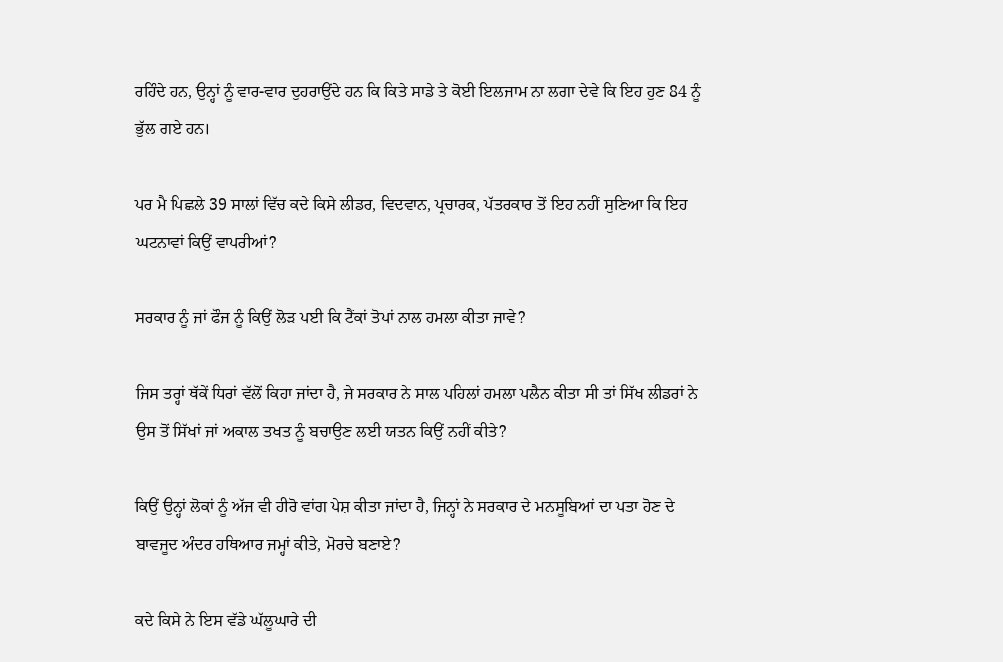ਰਹਿੰਦੇ ਹਨ, ਉਨ੍ਹਾਂ ਨੂੰ ਵਾਰ-ਵਾਰ ਦੁਹਰਾਉਂਦੇ ਹਨ ਕਿ ਕਿਤੇ ਸਾਡੇ ਤੇ ਕੋਈ ਇਲਜਾਮ ਨਾ ਲਗਾ ਦੇਵੇ ਕਿ ਇਹ ਹੁਣ 84 ਨੂੰ ਭੁੱਲ ਗਏ ਹਨ।

ਪਰ ਮੈ ਪਿਛਲੇ 39 ਸਾਲਾਂ ਵਿੱਚ ਕਦੇ ਕਿਸੇ ਲੀਡਰ, ਵਿਦਵਾਨ, ਪ੍ਰਚਾਰਕ, ਪੱਤਰਕਾਰ ਤੋਂ ਇਹ ਨਹੀਂ ਸੁਣਿਆ ਕਿ ਇਹ ਘਟਨਾਵਾਂ ਕਿਉਂ ਵਾਪਰੀਆਂ?

ਸਰਕਾਰ ਨੂੰ ਜਾਂ ਫੌਜ ਨੂੰ ਕਿਉਂ ਲੋੜ ਪਈ ਕਿ ਟੈਂਕਾਂ ਤੋਪਾਂ ਨਾਲ ਹਮਲਾ ਕੀਤਾ ਜਾਵੇ?

ਜਿਸ ਤਰ੍ਹਾਂ ਥੱਕੇਂ ਧਿਰਾਂ ਵੱਲੋਂ ਕਿਹਾ ਜਾਂਦਾ ਹੈ, ਜੇ ਸਰਕਾਰ ਨੇ ਸਾਲ ਪਹਿਲਾਂ ਹਮਲਾ ਪਲੈਨ ਕੀਤਾ ਸੀ ਤਾਂ ਸਿੱਖ ਲੀਡਰਾਂ ਨੇ ਉਸ ਤੋਂ ਸਿੱਖਾਂ ਜਾਂ ਅਕਾਲ ਤਖਤ ਨੂੰ ਬਚਾਉਣ ਲਈ ਯਤਨ ਕਿਉਂ ਨਹੀਂ ਕੀਤੇ?

ਕਿਉਂ ਉਨ੍ਹਾਂ ਲੋਕਾਂ ਨੂੰ ਅੱਜ ਵੀ ਹੀਰੋ ਵਾਂਗ ਪੇਸ਼ ਕੀਤਾ ਜਾਂਦਾ ਹੈ, ਜਿਨ੍ਹਾਂ ਨੇ ਸਰਕਾਰ ਦੇ ਮਨਸੂਬਿਆਂ ਦਾ ਪਤਾ ਹੋਣ ਦੇ ਬਾਵਜੂਦ ਅੰਦਰ ਹਥਿਆਰ ਜਮ੍ਹਾਂ ਕੀਤੇ, ਮੋਰਚੇ ਬਣਾਏ?

ਕਦੇ ਕਿਸੇ ਨੇ ਇਸ ਵੱਡੇ ਘੱਲੂਘਾਰੇ ਦੀ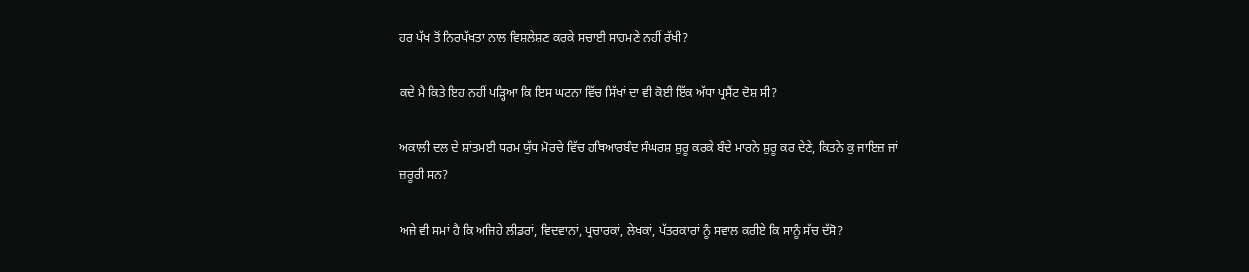ਹਰ ਪੱਖ ਤੋਂ ਨਿਰਪੱਖਤਾ ਨਾਲ ਵਿਸ਼ਲੇਸ਼ਣ ਕਰਕੇ ਸਚਾਈ ਸਾਹਮਣੇ ਨਹੀਂ ਰੱਖੀ?

ਕਦੇ ਮੈ ਕਿਤੇ ਇਹ ਨਹੀਂ ਪੜ੍ਹਿਆ ਕਿ ਇਸ ਘਟਨਾ ਵਿੱਚ ਸਿੱਖਾਂ ਦਾ ਵੀ ਕੋਈ ਇੱਕ ਅੱਧਾ ਪ੍ਰਸੈਂਟ ਦੋਸ਼ ਸੀ?

ਅਕਾਲੀ ਦਲ ਦੇ ਸ਼ਾਂਤਮਈ ਧਰਮ ਯੁੱਧ ਮੋਰਚੇ ਵਿੱਚ ਹਥਿਆਰਬੰਦ ਸੰਘਰਸ਼ ਸ਼ੁਰੂ ਕਰਕੇ ਬੰਦੇ ਮਾਰਨੇ ਸ਼ੁਰੂ ਕਰ ਦੇਣੇ, ਕਿਤਨੇ ਕੁ ਜਾਇਜ਼ ਜਾਂ ਜ਼ਰੂਰੀ ਸਨ?

ਅਜੇ ਵੀ ਸਮਾਂ ਹੈ ਕਿ ਅਜਿਹੇ ਲੀਡਰਾਂ, ਵਿਦਵਾਨਾਂ, ਪ੍ਰਚਾਰਕਾਂ, ਲੇਖਕਾਂ, ਪੱਤਰਕਾਰਾਂ ਨੂੰ ਸਵਾਲ ਕਰੀਏ ਕਿ ਸਾਨੂੰ ਸੱਚ ਦੱਸੋ?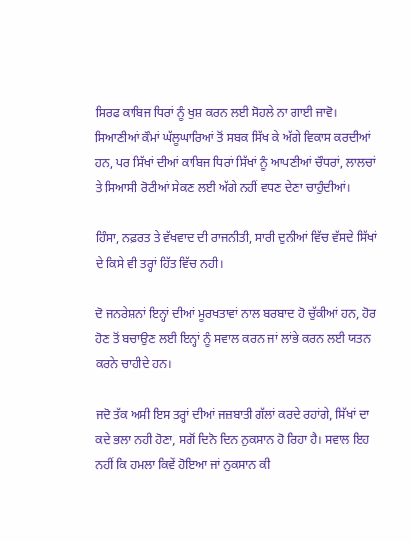ਸਿਰਫ ਕਾਬਿਜ ਧਿਰਾਂ ਨੂੰ ਖੁਸ਼ ਕਰਨ ਲਈ ਸੋਹਲੇ ਨਾ ਗਾਈ ਜਾਵੋ। ਸਿਆਣੀਆਂ ਕੌਮਾਂ ਘੱਲੂਘਾਰਿਆਂ ਤੋਂ ਸਬਕ ਸਿੱਖ ਕੇ ਅੱਗੇ ਵਿਕਾਸ ਕਰਦੀਆਂ ਹਨ, ਪਰ ਸਿੱਖਾਂ ਦੀਆਂ ਕਾਬਿਜ ਧਿਰਾਂ ਸਿੱਖਾਂ ਨੂੰ ਆਪਣੀਆਂ ਚੌਧਰਾਂ, ਲਾਲਚਾਂ ਤੇ ਸਿਆਸੀ ਰੋਟੀਆਂ ਸੇਕਣ ਲਈ ਅੱਗੇ ਨਹੀਂ ਵਧਣ ਦੇਣਾ ਚਾਹੁੰਦੀਆਂ।

ਹਿੰਸਾ, ਨਫ਼ਰਤ ਤੇ ਵੱਖਵਾਦ ਦੀ ਰਾਜਨੀਤੀ, ਸਾਰੀ ਦੁਨੀਆਂ ਵਿੱਚ ਵੱਸਦੇ ਸਿੱਖਾਂ ਦੇ ਕਿਸੇ ਵੀ ਤਰ੍ਹਾਂ ਹਿੱਤ ਵਿੱਚ ਨਹੀ।

ਦੋ ਜਨਰੇਸ਼ਨਾਂ ਇਨ੍ਹਾਂ ਦੀਆਂ ਮੂਰਖਤਾਵਾਂ ਨਾਲ ਬਰਬਾਦ ਹੋ ਚੁੱਕੀਆਂ ਹਨ, ਹੋਰ ਹੋਣ ਤੋਂ ਬਚਾਉਣ ਲਈ ਇਨ੍ਹਾਂ ਨੂੰ ਸਵਾਲ ਕਰਨ ਜਾਂ ਲਾਂਭੇ ਕਰਨ ਲਈ ਯਤਨ ਕਰਨੇ ਚਾਹੀਦੇ ਹਨ।

ਜਦੋ ਤੱਕ ਅਸੀ ਇਸ ਤਰ੍ਹਾਂ ਦੀਆਂ ਜਜ਼ਬਾਤੀ ਗੱਲਾਂ ਕਰਦੇ ਰਹਾਂਗੇ, ਸਿੱਖਾਂ ਦਾ ਕਦੇ ਭਲਾ ਨਹੀ ਹੋਣਾ, ਸਗੋਂ ਦਿਨੋ ਦਿਨ ਨੁਕਸਾਨ ਹੋ ਰਿਹਾ ਹੈ। ਸਵਾਲ ਇਹ ਨਹੀਂ ਕਿ ਹਮਲਾ ਕਿਵੇਂ ਹੋਇਆ ਜਾਂ ਨੁਕਸਾਨ ਕੀ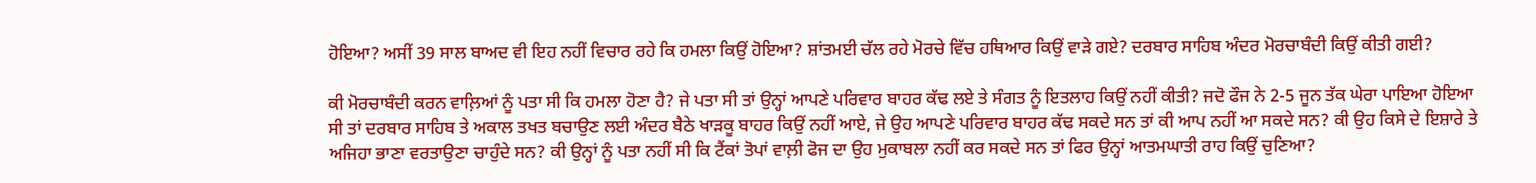ਹੋਇਆ? ਅਸੀਂ 39 ਸਾਲ ਬਾਅਦ ਵੀ ਇਹ ਨਹੀਂ ਵਿਚਾਰ ਰਹੇ ਕਿ ਹਮਲਾ ਕਿਉਂ ਹੋਇਆ? ਸ਼ਾਂਤਮਈ ਚੱਲ ਰਹੇ ਮੋਰਚੇ ਵਿੱਚ ਹਥਿਆਰ ਕਿਉਂ ਵਾੜੇ ਗਏ? ਦਰਬਾਰ ਸਾਹਿਬ ਅੰਦਰ ਮੋਰਚਾਬੰਦੀ ਕਿਉਂ ਕੀਤੀ ਗਈ?

ਕੀ ਮੋਰਚਾਬੰਦੀ ਕਰਨ ਵਾਲ਼ਿਆਂ ਨੂੰ ਪਤਾ ਸੀ ਕਿ ਹਮਲਾ ਹੋਣਾ ਹੈ? ਜੇ ਪਤਾ ਸੀ ਤਾਂ ਉਨ੍ਹਾਂ ਆਪਣੇ ਪਰਿਵਾਰ ਬਾਹਰ ਕੱਢ ਲਏ ਤੇ ਸੰਗਤ ਨੂੰ ਇਤਲਾਹ ਕਿਉਂ ਨਹੀਂ ਕੀਤੀ? ਜਦੋ ਫੌਜ ਨੇ 2-5 ਜੂਨ ਤੱਕ ਘੇਰਾ ਪਾਇਆ ਹੋਇਆ ਸੀ ਤਾਂ ਦਰਬਾਰ ਸਾਹਿਬ ਤੇ ਅਕਾਲ ਤਖਤ ਬਚਾਉਣ ਲਈ ਅੰਦਰ ਬੈਠੇ ਖਾੜਕੂ ਬਾਹਰ ਕਿਉਂ ਨਹੀਂ ਆਏ, ਜੇ ਉਹ ਆਪਣੇ ਪਰਿਵਾਰ ਬਾਹਰ ਕੱਢ ਸਕਦੇ ਸਨ ਤਾਂ ਕੀ ਆਪ ਨਹੀਂ ਆ ਸਕਦੇ ਸਨ? ਕੀ ਉਹ ਕਿਸੇ ਦੇ ਇਸ਼ਾਰੇ ਤੇ ਅਜਿਹਾ ਭਾਣਾ ਵਰਤਾਉਣਾ ਚਾਹੁੰਦੇ ਸਨ? ਕੀ ਉਨ੍ਹਾਂ ਨੂੰ ਪਤਾ ਨਹੀਂ ਸੀ ਕਿ ਟੈਂਕਾਂ ਤੋਪਾਂ ਵਾਲ਼ੀ ਫੋਜ ਦਾ ਉਹ ਮੁਕਾਬਲਾ ਨਹੀਂ ਕਰ ਸਕਦੇ ਸਨ ਤਾਂ ਫਿਰ ਉਨ੍ਹਾਂ ਆਤਮਘਾਤੀ ਰਾਹ ਕਿਉਂ ਚੁਣਿਆ?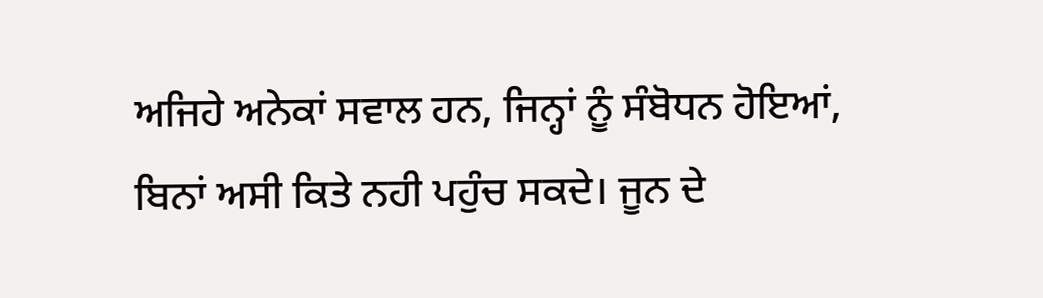ਅਜਿਹੇ ਅਨੇਕਾਂ ਸਵਾਲ ਹਨ, ਜਿਨ੍ਹਾਂ ਨੂੰ ਸੰਬੋਧਨ ਹੋਇਆਂ, ਬਿਨਾਂ ਅਸੀ ਕਿਤੇ ਨਹੀ ਪਹੁੰਚ ਸਕਦੇ। ਜੂਨ ਦੇ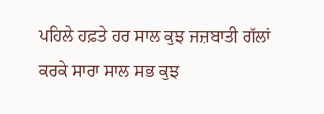ਪਹਿਲੇ ਹਫ਼ਤੇ ਹਰ ਸਾਲ ਕੁਝ ਜਜ਼ਬਾਤੀ ਗੱਲਾਂ ਕਰਕੇ ਸਾਰਾ ਸਾਲ ਸਭ ਕੁਝ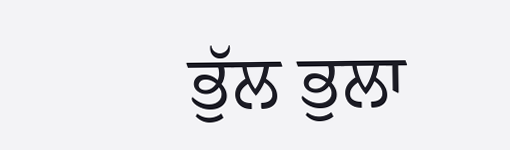ਭੁੱਲ ਭੁਲਾ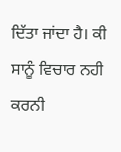ਦਿੱਤਾ ਜਾਂਦਾ ਹੈ। ਕੀ ਸਾਨੂੰ ਵਿਚਾਰ ਨਹੀ ਕਰਨੀ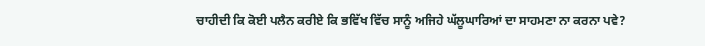ਚਾਹੀਦੀ ਕਿ ਕੋਈ ਪਲੈਨ ਕਰੀਏ ਕਿ ਭਵਿੱਖ ਵਿੱਚ ਸਾਨੂੰ ਅਜਿਹੇ ਘੱਲੂਘਾਰਿਆਂ ਦਾ ਸਾਹਮਣਾ ਨਾ ਕਰਨਾ ਪਵੇ?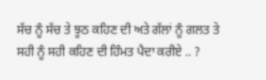ਸੱਚ ਨੂੰ ਸੱਚ ਤੇ ਝੂਠ ਕਹਿਣ ਦੀ ਅਤੇ ਗੱਲਾਂ ਨੂੰ ਗਲਤ ਤੇ ਸਹੀ ਨੂੰ ਸਹੀ ਕਹਿਣ ਦੀ ਹਿੰਮਤ ਪੈਦਾ ਕਰੀਏ .. ?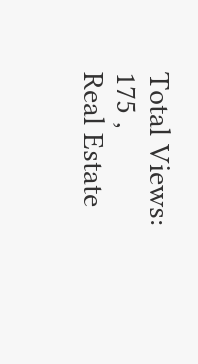Total Views: 175 ,
Real Estate